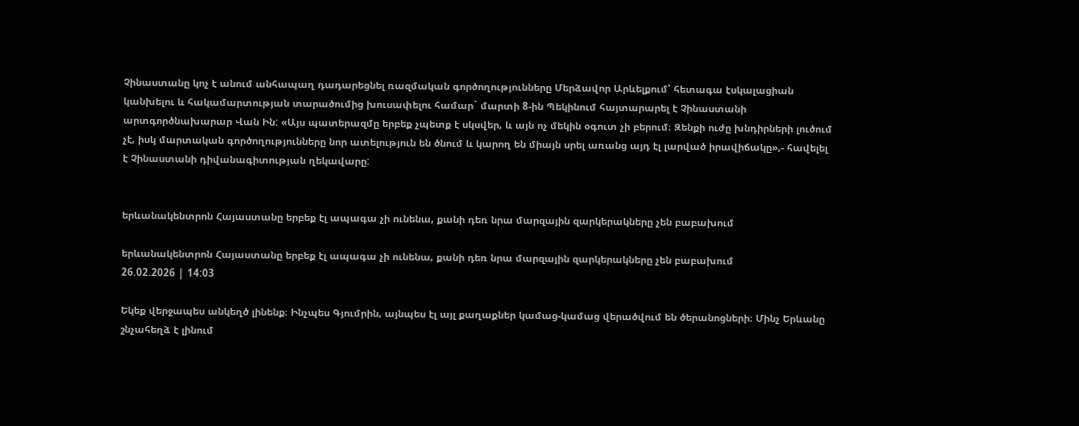Չինաստանը կոչ է անում անհապաղ դադարեցնել ռազմական գործողությունները Մերձավոր Արևելքում՝ հետագա էսկալացիան կանխելու և հակամարտության տարածումից խուսափելու համար` մարտի 8-ին Պեկինում հայտարարել է Չինաստանի արտգործնախարար Վան Ին: «Այս պատերազմը երբեք չպետք է սկսվեր, և այն ոչ մեկին օգուտ չի բերում։ Զենքի ուժը խնդիրների լուծում չէ, իսկ մարտական գործողությունները նոր ատելություն են ծնում և կարող են միայն սրել առանց այդ էլ լարված իրավիճակը»,- հավելել է Չինաստանի դիվանագիտության ղեկավարը:


երևանակենտրոն Հայաստանը երբեք էլ ապագա չի ունենա, քանի դեռ նրա մարզային զարկերակները չեն բաբախում

երևանակենտրոն Հայաստանը երբեք էլ ապագա չի ունենա, քանի դեռ նրա մարզային զարկերակները չեն բաբախում
26.02.2026 | 14:03

Եկեք վերջապես անկեղծ լինենք։ Ինչպես Գյումրին, այնպես էլ այլ քաղաքներ կամաց-կամաց վերածվում են ծերանոցների։ Մինչ Երևանը շնչահեղձ է լինում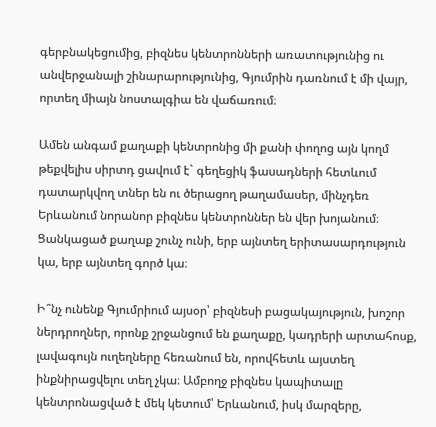գերբնակեցումից, բիզնես կենտրոնների առատությունից ու անվերջանալի շինարարությունից, Գյումրին դառնում է մի վայր, որտեղ միայն նոստալգիա են վաճառում։

Ամեն անգամ քաղաքի կենտրոնից մի քանի փողոց այն կողմ թեքվելիս սիրտդ ցավում է` գեղեցիկ ֆասադների հետևում դատարկվող տներ են ու ծերացող թաղամասեր, մինչդեռ Երևանում նորանոր բիզնես կենտրոններ են վեր խոյանում։ Ցանկացած քաղաք շունչ ունի, երբ այնտեղ երիտասարդություն կա, երբ այնտեղ գործ կա։

Ի՞նչ ունենք Գյումրիում այսօր՝ բիզնեսի բացակայություն, խոշոր ներդրողներ, որոնք շրջանցում են քաղաքը, կադրերի արտահոսք, լավագույն ուղեղները հեռանում են, որովհետև այստեղ ինքնիրացվելու տեղ չկա։ Ամբողջ բիզնես կապիտալը կենտրոնացված է մեկ կետում՝ Երևանում, իսկ մարզերը,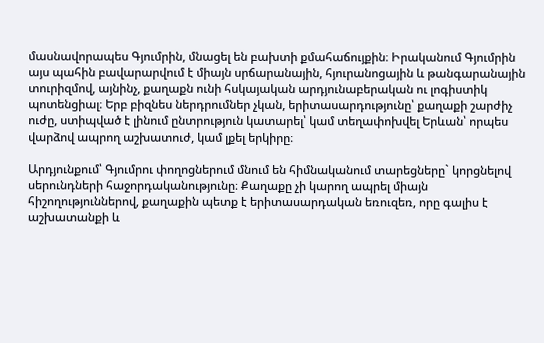մասնավորապես Գյումրին, մնացել են բախտի քմահաճույքին։ Իրականում Գյումրին այս պահին բավարարվում է միայն սրճարանային, հյուրանոցային և թանգարանային տուրիզմով, այնինչ, քաղաքն ունի հսկայական արդյունաբերական ու լոգիստիկ պոտենցիալ։ Երբ բիզնես ներդրումներ չկան, երիտասարդությունը՝ քաղաքի շարժիչ ուժը, ստիպված է լինում ընտրություն կատարել՝ կամ տեղափոխվել Երևան՝ որպես վարձով ապրող աշխատուժ, կամ լքել երկիրը։

Արդյունքում՝ Գյումրու փողոցներում մնում են հիմնականում տարեցները` կորցնելով սերունդների հաջորդականությունը։ Քաղաքը չի կարող ապրել միայն հիշողություններով, քաղաքին պետք է երիտասարդական եռուզեռ, որը գալիս է աշխատանքի և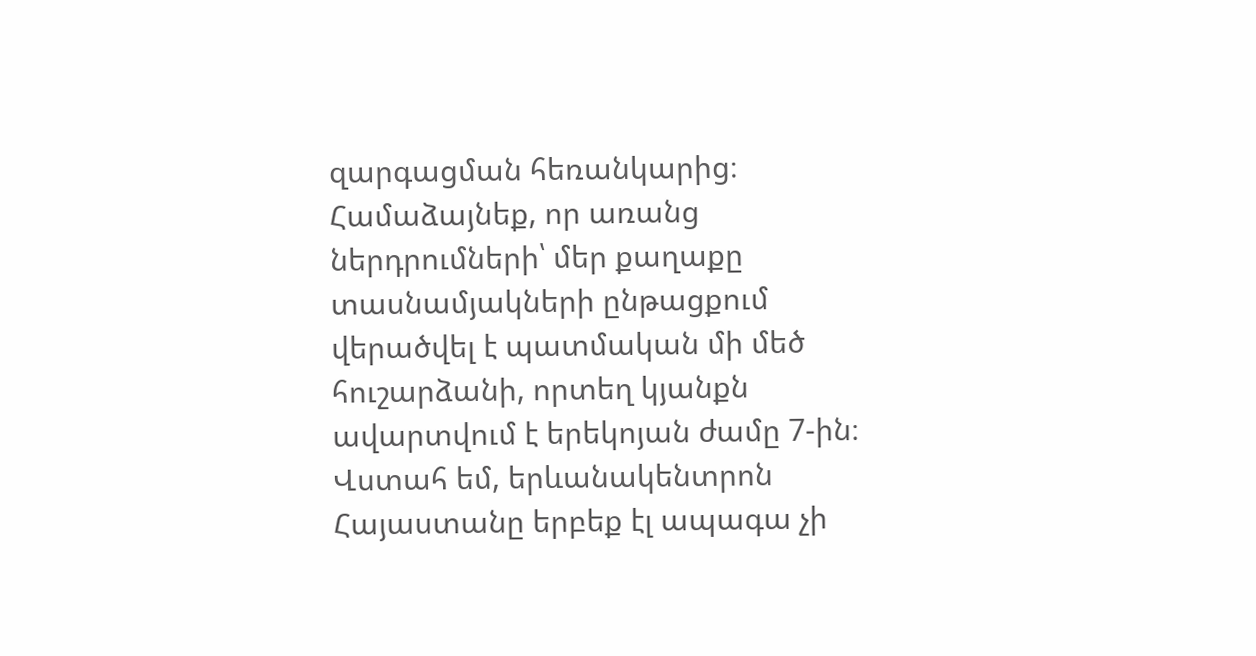զարգացման հեռանկարից։ Համաձայնեք, որ առանց ներդրումների՝ մեր քաղաքը տասնամյակների ընթացքում վերածվել է պատմական մի մեծ հուշարձանի, որտեղ կյանքն ավարտվում է երեկոյան ժամը 7-ին։ Վստահ եմ, երևանակենտրոն Հայաստանը երբեք էլ ապագա չի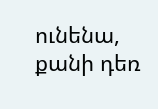ունենա, քանի դեռ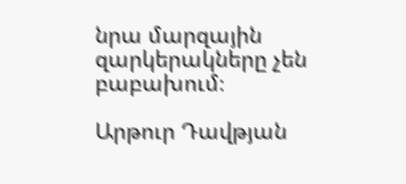նրա մարզային զարկերակները չեն բաբախում։

Արթուր Դավթյան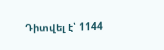Դիտվել է՝ 1144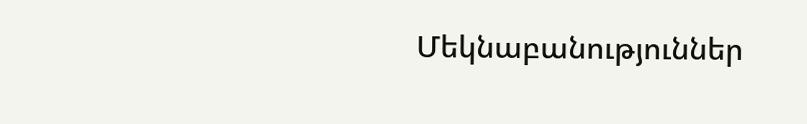Մեկնաբանություններ